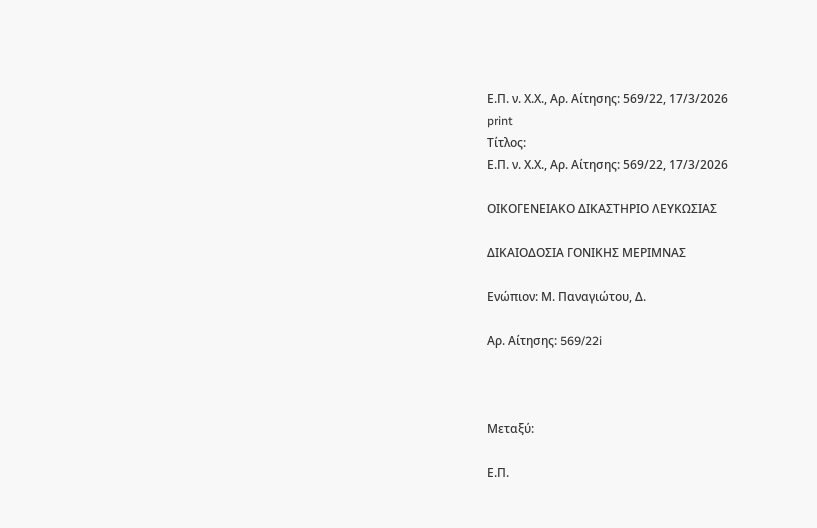Ε.Π. ν. Χ.Χ., Αρ. Αίτησης: 569/22, 17/3/2026
print
Τίτλος:
Ε.Π. ν. Χ.Χ., Αρ. Αίτησης: 569/22, 17/3/2026

ΟΙΚΟΓΕΝΕΙΑΚΟ ΔΙΚΑΣΤΗΡΙΟ ΛΕΥΚΩΣΙΑΣ

ΔΙΚΑΙΟΔΟΣΙΑ ΓΟΝΙΚΗΣ ΜΕΡΙΜΝΑΣ

Ενώπιον: Μ. Παναγιώτου, Δ.

Αρ. Αίτησης: 569/22i



Μεταξύ:

Ε.Π.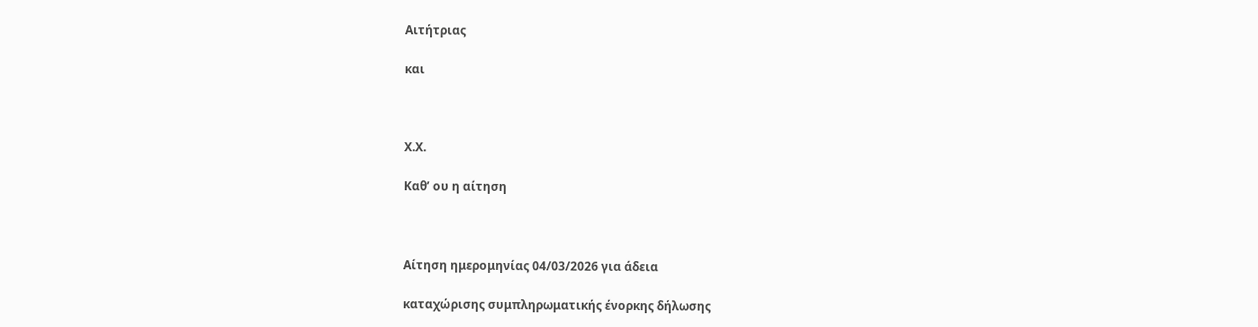Αιτήτριας

και



Χ.Χ.

Καθ’ ου η αίτηση



Αίτηση ημερομηνίας 04/03/2026 για άδεια

καταχώρισης συμπληρωματικής ένορκης δήλωσης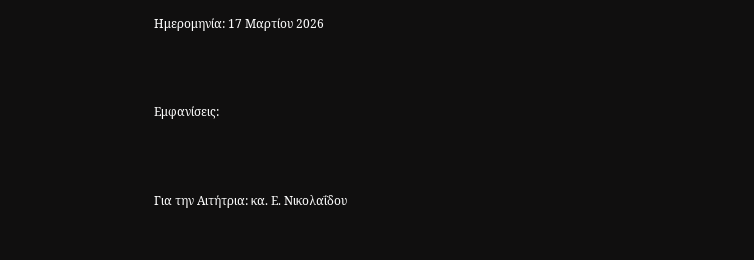Ημερομηνία: 17 Μαρτίου 2026



Εμφανίσεις:



Για την Αιτήτρια: κα. Ε. Νικολαΐδου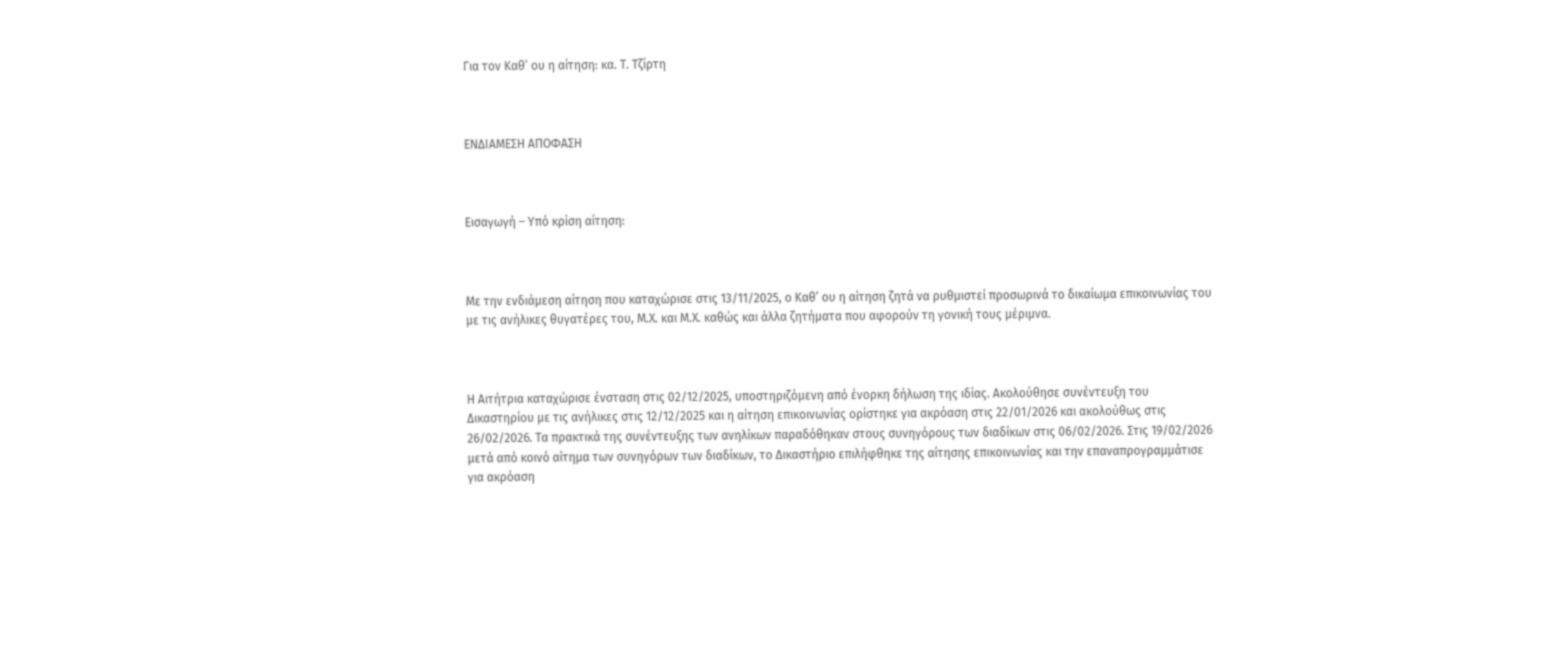Για τον Καθ’ ου η αίτηση: κα. Τ. Τζίρτη



ΕΝΔΙΑΜΕΣΗ ΑΠΟΦΑΣΗ



Εισαγωγή – Υπό κρίση αίτηση:



Με την ενδιάμεση αίτηση που καταχώρισε στις 13/11/2025, ο Καθ’ ου η αίτηση ζητά να ρυθμιστεί προσωρινά το δικαίωμα επικοινωνίας του με τις ανήλικες θυγατέρες του, Μ.Χ. και Μ.Χ. καθώς και άλλα ζητήματα που αφορούν τη γονική τους μέριμνα.



Η Αιτήτρια καταχώρισε ένσταση στις 02/12/2025, υποστηριζόμενη από ένορκη δήλωση της ιδίας. Ακολούθησε συνέντευξη του Δικαστηρίου με τις ανήλικες στις 12/12/2025 και η αίτηση επικοινωνίας ορίστηκε για ακρόαση στις 22/01/2026 και ακολούθως στις 26/02/2026. Τα πρακτικά της συνέντευξης των ανηλίκων παραδόθηκαν στους συνηγόρους των διαδίκων στις 06/02/2026. Στις 19/02/2026 μετά από κοινό αίτημα των συνηγόρων των διαδίκων, το Δικαστήριο επιλήφθηκε της αίτησης επικοινωνίας και την επαναπρογραμμάτισε για ακρόαση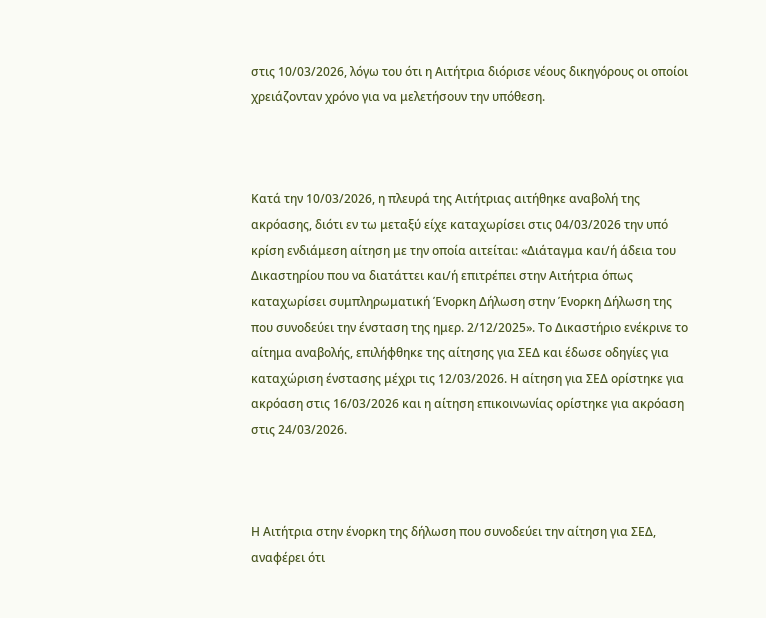στις 10/03/2026, λόγω του ότι η Αιτήτρια διόρισε νέους δικηγόρους οι οποίοι χρειάζονταν χρόνο για να μελετήσουν την υπόθεση.



Κατά την 10/03/2026, η πλευρά της Αιτήτριας αιτήθηκε αναβολή της ακρόασης, διότι εν τω μεταξύ είχε καταχωρίσει στις 04/03/2026 την υπό κρίση ενδιάμεση αίτηση με την οποία αιτείται: «Διάταγμα και/ή άδεια του Δικαστηρίου που να διατάττει και/ή επιτρέπει στην Αιτήτρια όπως καταχωρίσει συμπληρωματική Ένορκη Δήλωση στην Ένορκη Δήλωση της που συνοδεύει την ένσταση της ημερ. 2/12/2025». Το Δικαστήριο ενέκρινε το αίτημα αναβολής, επιλήφθηκε της αίτησης για ΣΕΔ και έδωσε οδηγίες για καταχώριση ένστασης μέχρι τις 12/03/2026. Η αίτηση για ΣΕΔ ορίστηκε για ακρόαση στις 16/03/2026 και η αίτηση επικοινωνίας ορίστηκε για ακρόαση στις 24/03/2026.



Η Αιτήτρια στην ένορκη της δήλωση που συνοδεύει την αίτηση για ΣΕΔ, αναφέρει ότι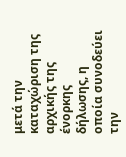μετά την καταχώριση της αρχικής της ένορκης δήλωσης, η οποία συνοδεύει την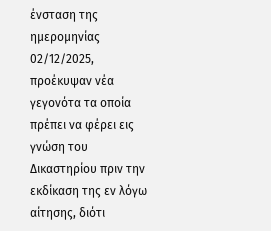ένσταση της ημερομηνίας 02/12/2025, προέκυψαν νέα γεγονότα τα οποία πρέπει να φέρει εις γνώση του Δικαστηρίου πριν την εκδίκαση της εν λόγω αίτησης, διότι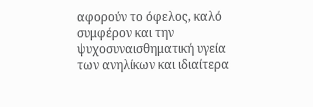αφορούν το όφελος, καλό συμφέρον και την ψυχοσυναισθηματική υγεία των ανηλίκων και ιδιαίτερα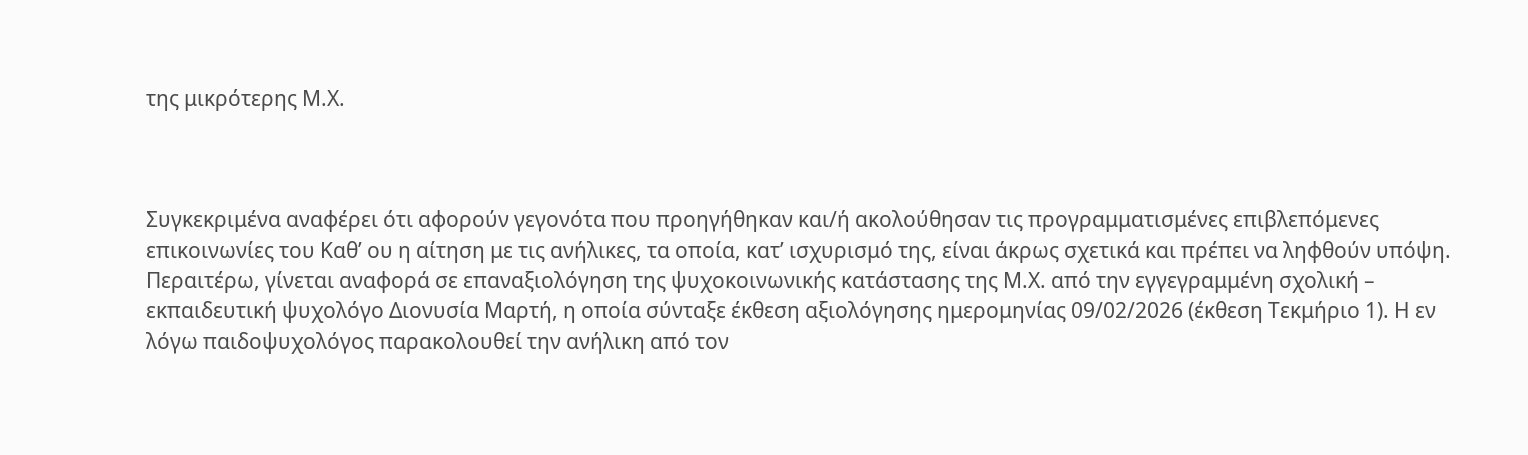της μικρότερης Μ.Χ.



Συγκεκριμένα αναφέρει ότι αφορούν γεγονότα που προηγήθηκαν και/ή ακολούθησαν τις προγραμματισμένες επιβλεπόμενες επικοινωνίες του Καθ’ ου η αίτηση με τις ανήλικες, τα οποία, κατ’ ισχυρισμό της, είναι άκρως σχετικά και πρέπει να ληφθούν υπόψη. Περαιτέρω, γίνεται αναφορά σε επαναξιολόγηση της ψυχοκοινωνικής κατάστασης της Μ.Χ. από την εγγεγραμμένη σχολική – εκπαιδευτική ψυχολόγο Διονυσία Μαρτή, η οποία σύνταξε έκθεση αξιολόγησης ημερομηνίας 09/02/2026 (έκθεση Τεκμήριο 1). Η εν λόγω παιδοψυχολόγος παρακολουθεί την ανήλικη από τον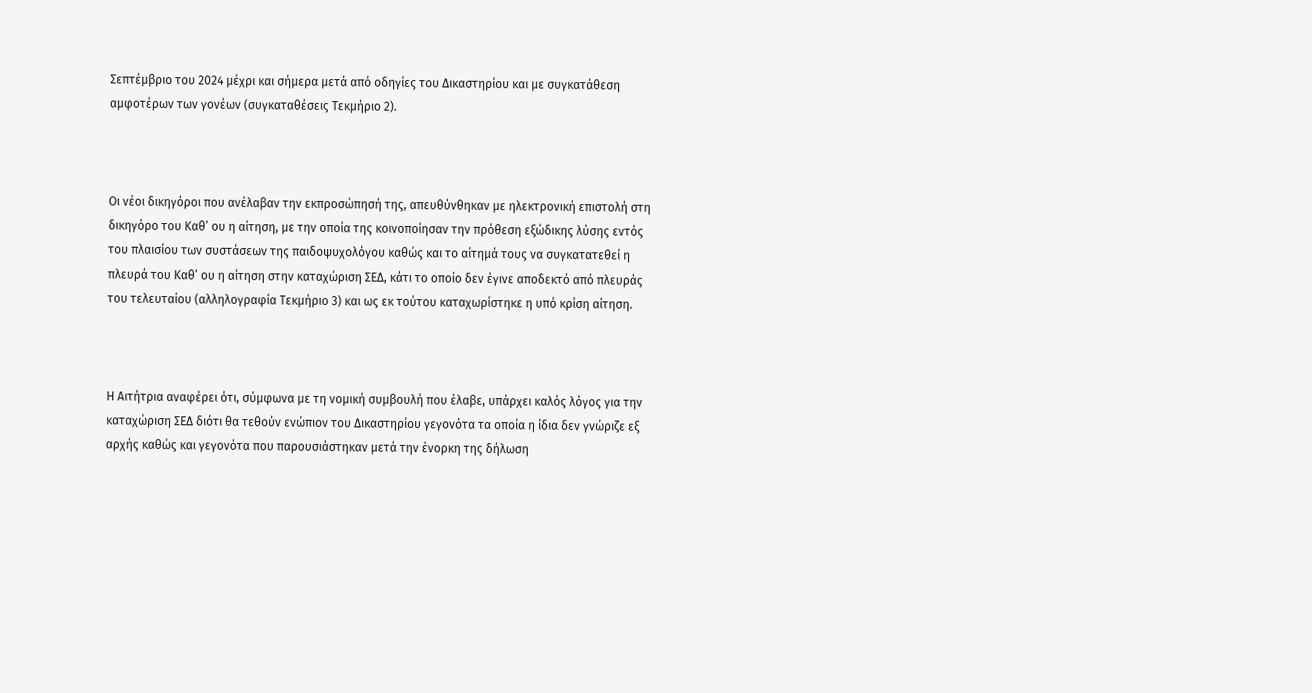Σεπτέμβριο του 2024 μέχρι και σήμερα μετά από οδηγίες του Δικαστηρίου και με συγκατάθεση αμφοτέρων των γονέων (συγκαταθέσεις Τεκμήριο 2).



Οι νέοι δικηγόροι που ανέλαβαν την εκπροσώπησή της, απευθύνθηκαν με ηλεκτρονική επιστολή στη δικηγόρο του Καθ’ ου η αίτηση, με την οποία της κοινοποίησαν την πρόθεση εξώδικης λύσης εντός του πλαισίου των συστάσεων της παιδοψυχολόγου καθώς και το αίτημά τους να συγκατατεθεί η πλευρά του Καθ’ ου η αίτηση στην καταχώριση ΣΕΔ, κάτι το οποίο δεν έγινε αποδεκτό από πλευράς του τελευταίου (αλληλογραφία Τεκμήριο 3) και ως εκ τούτου καταχωρίστηκε η υπό κρίση αίτηση.



Η Αιτήτρια αναφέρει ότι, σύμφωνα με τη νομική συμβουλή που έλαβε, υπάρχει καλός λόγος για την καταχώριση ΣΕΔ διότι θα τεθούν ενώπιον του Δικαστηρίου γεγονότα τα οποία η ίδια δεν γνώριζε εξ αρχής καθώς και γεγονότα που παρουσιάστηκαν μετά την ένορκη της δήλωση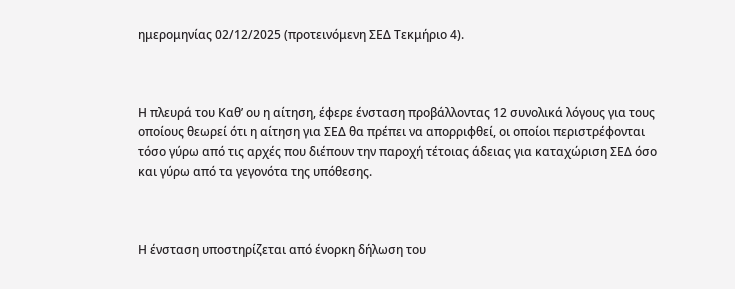ημερομηνίας 02/12/2025 (προτεινόμενη ΣΕΔ Τεκμήριο 4).



Η πλευρά του Καθ’ ου η αίτηση, έφερε ένσταση προβάλλοντας 12 συνολικά λόγους για τους οποίους θεωρεί ότι η αίτηση για ΣΕΔ θα πρέπει να απορριφθεί, οι οποίοι περιστρέφονται τόσο γύρω από τις αρχές που διέπουν την παροχή τέτοιας άδειας για καταχώριση ΣΕΔ όσο και γύρω από τα γεγονότα της υπόθεσης.



Η ένσταση υποστηρίζεται από ένορκη δήλωση του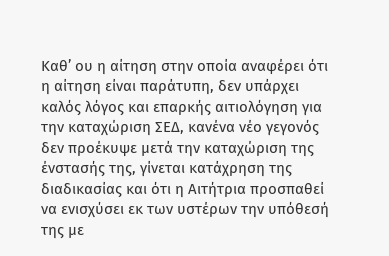Καθ’ ου η αίτηση στην οποία αναφέρει ότι η αίτηση είναι παράτυπη, δεν υπάρχει καλός λόγος και επαρκής αιτιολόγηση για την καταχώριση ΣΕΔ, κανένα νέο γεγονός δεν προέκυψε μετά την καταχώριση της ένστασής της, γίνεται κατάχρηση της διαδικασίας και ότι η Αιτήτρια προσπαθεί να ενισχύσει εκ των υστέρων την υπόθεσή της με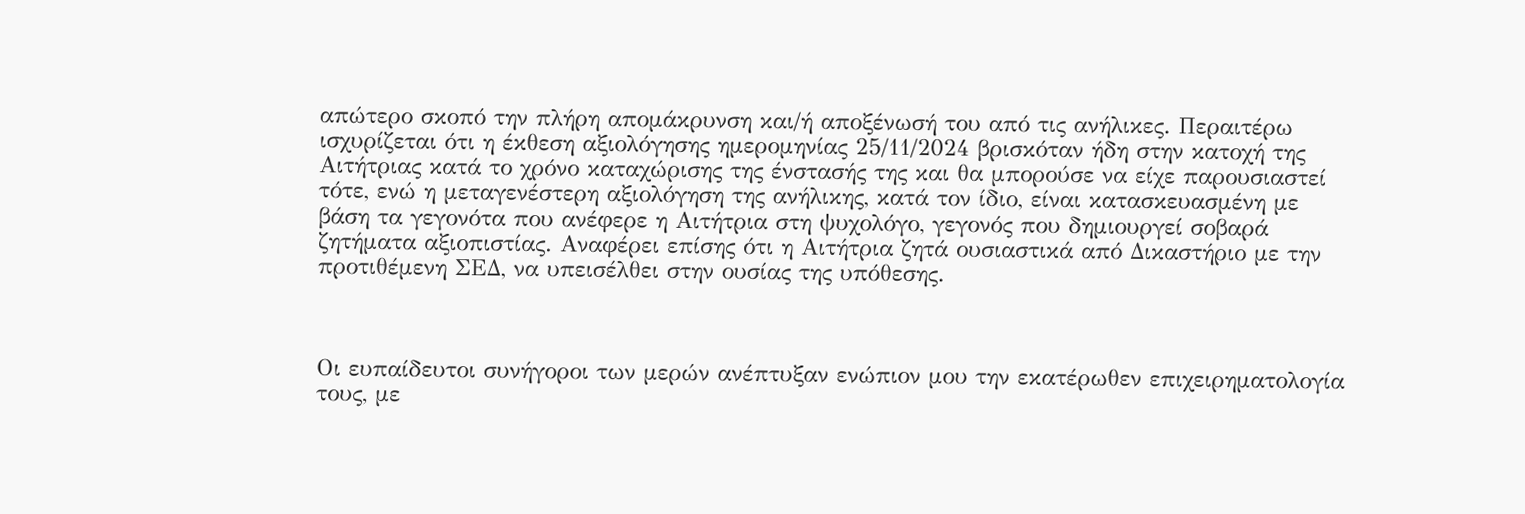απώτερο σκοπό την πλήρη απομάκρυνση και/ή αποξένωσή του από τις ανήλικες. Περαιτέρω ισχυρίζεται ότι η έκθεση αξιολόγησης ημερομηνίας 25/11/2024 βρισκόταν ήδη στην κατοχή της Αιτήτριας κατά το χρόνο καταχώρισης της ένστασής της και θα μπορούσε να είχε παρουσιαστεί τότε, ενώ η μεταγενέστερη αξιολόγηση της ανήλικης, κατά τον ίδιο, είναι κατασκευασμένη με βάση τα γεγονότα που ανέφερε η Αιτήτρια στη ψυχολόγο, γεγονός που δημιουργεί σοβαρά ζητήματα αξιοπιστίας. Αναφέρει επίσης ότι η Αιτήτρια ζητά ουσιαστικά από Δικαστήριο με την προτιθέμενη ΣΕΔ, να υπεισέλθει στην ουσίας της υπόθεσης.



Οι ευπαίδευτοι συνήγοροι των μερών ανέπτυξαν ενώπιον μου την εκατέρωθεν επιχειρηματολογία τους, με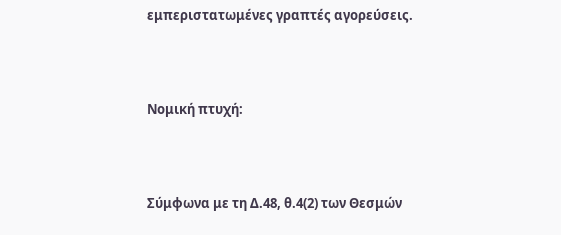εμπεριστατωμένες γραπτές αγορεύσεις.



Νομική πτυχή:



Σύμφωνα με τη Δ.48, θ.4(2) των Θεσμών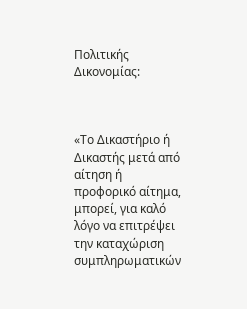Πολιτικής Δικονομίας:



«Το Δικαστήριο ή Δικαστής μετά από αίτηση ή προφορικό αίτημα, μπορεί, για καλό λόγο να επιτρέψει την καταχώριση συμπληρωματικών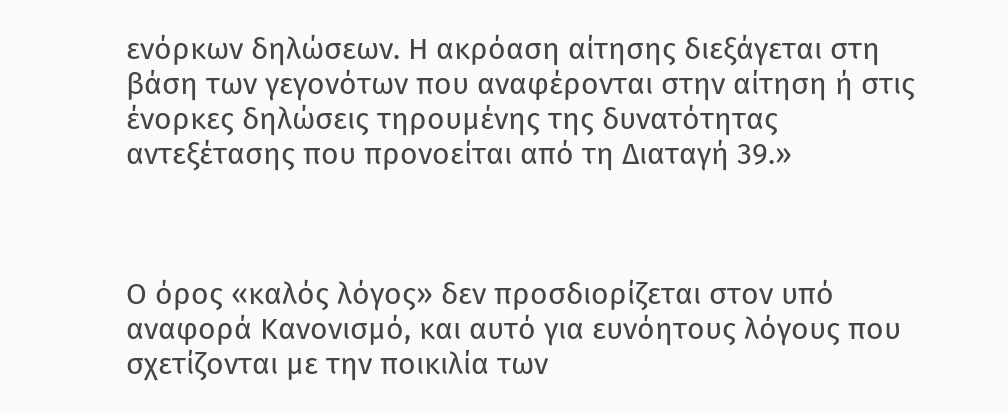ενόρκων δηλώσεων. Η ακρόαση αίτησης διεξάγεται στη βάση των γεγονότων που αναφέρονται στην αίτηση ή στις ένορκες δηλώσεις τηρουμένης της δυνατότητας αντεξέτασης που προνοείται από τη Διαταγή 39.»



Ο όρος «καλός λόγος» δεν προσδιορίζεται στον υπό αναφορά Κανονισμό, και αυτό για ευνόητους λόγους που σχετίζονται με την ποικιλία των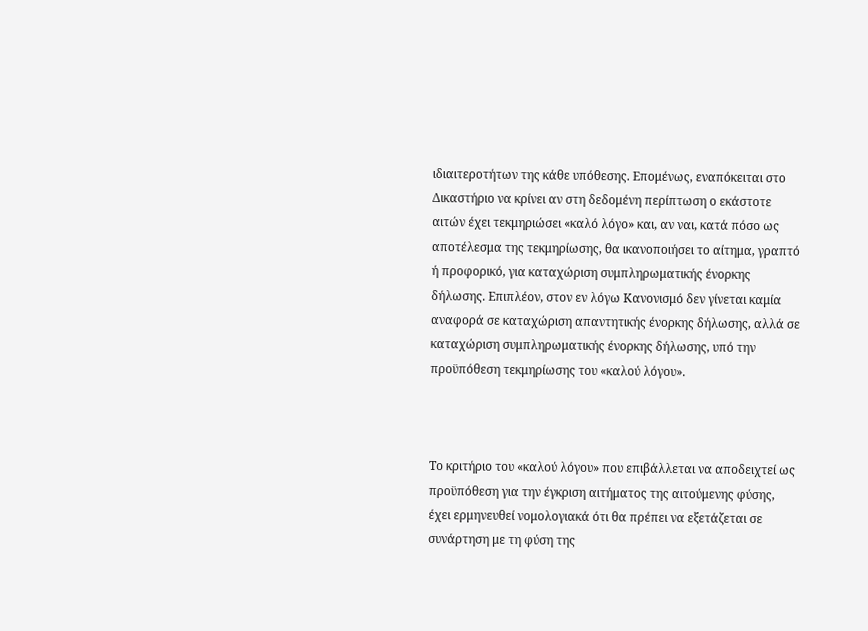ιδιαιτεροτήτων της κάθε υπόθεσης. Επομένως, εναπόκειται στο Δικαστήριο να κρίνει αν στη δεδομένη περίπτωση ο εκάστοτε αιτών έχει τεκμηριώσει «καλό λόγο» και, αν ναι, κατά πόσο ως αποτέλεσμα της τεκμηρίωσης, θα ικανοποιήσει το αίτημα, γραπτό ή προφορικό, για καταχώριση συμπληρωματικής ένορκης δήλωσης. Επιπλέον, στον εν λόγω Κανονισμό δεν γίνεται καμία αναφορά σε καταχώριση απαντητικής ένορκης δήλωσης, αλλά σε καταχώριση συμπληρωματικής ένορκης δήλωσης, υπό την προϋπόθεση τεκμηρίωσης του «καλού λόγου».



Το κριτήριο του «καλού λόγου» που επιβάλλεται να αποδειχτεί ως προϋπόθεση για την έγκριση αιτήματος της αιτούμενης φύσης, έχει ερμηνευθεί νομολογιακά ότι θα πρέπει να εξετάζεται σε συνάρτηση με τη φύση της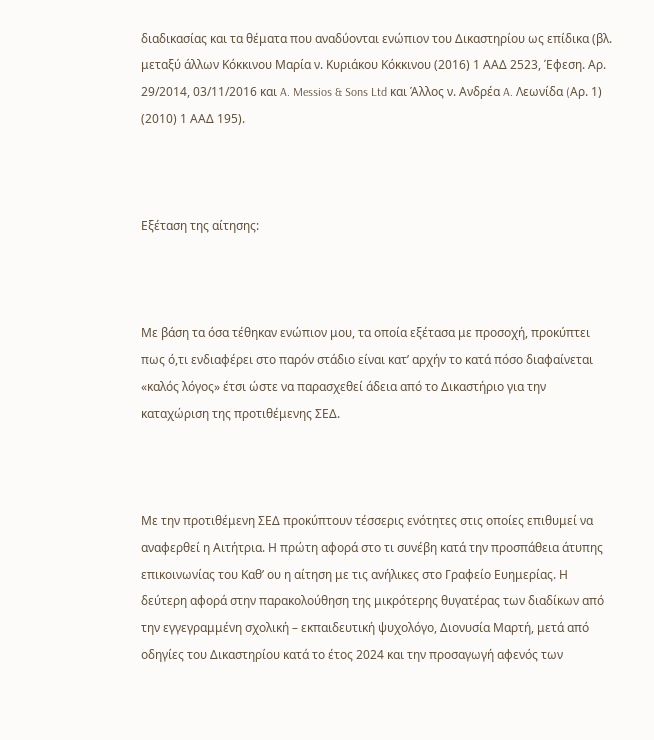διαδικασίας και τα θέματα που αναδύονται ενώπιον του Δικαστηρίου ως επίδικα (βλ. μεταξύ άλλων Κόκκινου Μαρία ν. Κυριάκου Κόκκινου (2016) 1 ΑΑΔ 2523, Έφεση. Αρ. 29/2014, 03/11/2016 και A. Messios & Sons Ltd και Άλλος ν. Ανδρέα A. Λεωνίδα (Aρ. 1) (2010) 1 ΑΑΔ 195).



Εξέταση της αίτησης:



Με βάση τα όσα τέθηκαν ενώπιον μου, τα οποία εξέτασα με προσοχή, προκύπτει πως ό,τι ενδιαφέρει στο παρόν στάδιο είναι κατ’ αρχήν το κατά πόσο διαφαίνεται «καλός λόγος» έτσι ώστε να παρασχεθεί άδεια από το Δικαστήριο για την καταχώριση της προτιθέμενης ΣΕΔ.



Με την προτιθέμενη ΣΕΔ προκύπτουν τέσσερις ενότητες στις οποίες επιθυμεί να αναφερθεί η Αιτήτρια. Η πρώτη αφορά στο τι συνέβη κατά την προσπάθεια άτυπης επικοινωνίας του Καθ’ ου η αίτηση με τις ανήλικες στο Γραφείο Ευημερίας. Η δεύτερη αφορά στην παρακολούθηση της μικρότερης θυγατέρας των διαδίκων από την εγγεγραμμένη σχολική – εκπαιδευτική ψυχολόγο, Διονυσία Μαρτή, μετά από οδηγίες του Δικαστηρίου κατά το έτος 2024 και την προσαγωγή αφενός των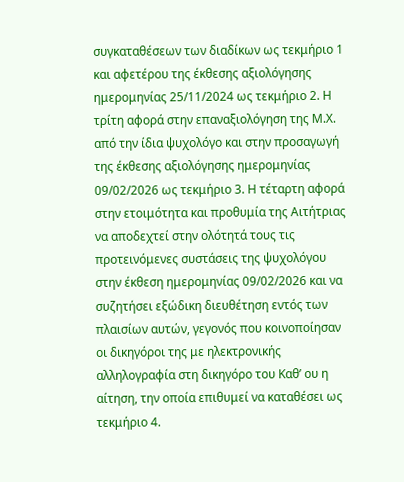συγκαταθέσεων των διαδίκων ως τεκμήριο 1 και αφετέρου της έκθεσης αξιολόγησης ημερομηνίας 25/11/2024 ως τεκμήριο 2. Η τρίτη αφορά στην επαναξιολόγηση της Μ.Χ. από την ίδια ψυχολόγο και στην προσαγωγή της έκθεσης αξιολόγησης ημερομηνίας 09/02/2026 ως τεκμήριο 3. Η τέταρτη αφορά στην ετοιμότητα και προθυμία της Αιτήτριας να αποδεχτεί στην ολότητά τους τις προτεινόμενες συστάσεις της ψυχολόγου στην έκθεση ημερομηνίας 09/02/2026 και να συζητήσει εξώδικη διευθέτηση εντός των πλαισίων αυτών, γεγονός που κοινοποίησαν οι δικηγόροι της με ηλεκτρονικής αλληλογραφία στη δικηγόρο του Καθ’ ου η αίτηση, την οποία επιθυμεί να καταθέσει ως τεκμήριο 4.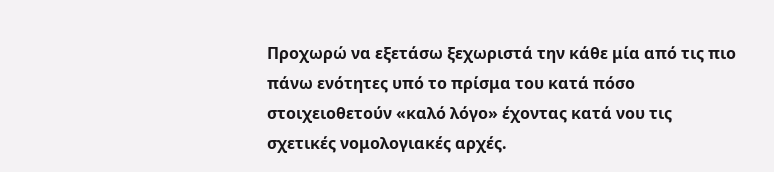Προχωρώ να εξετάσω ξεχωριστά την κάθε μία από τις πιο πάνω ενότητες υπό το πρίσμα του κατά πόσο στοιχειοθετούν «καλό λόγο» έχοντας κατά νου τις σχετικές νομολογιακές αρχές.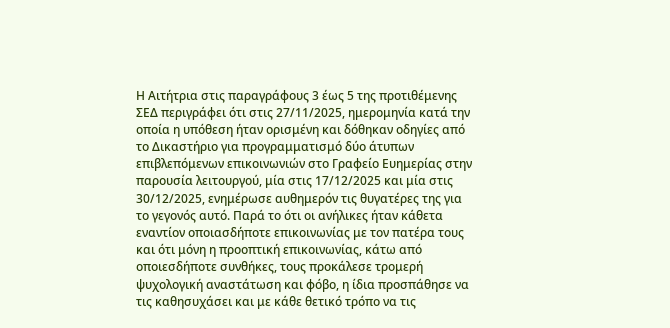Η Αιτήτρια στις παραγράφους 3 έως 5 της προτιθέμενης ΣΕΔ περιγράφει ότι στις 27/11/2025, ημερομηνία κατά την οποία η υπόθεση ήταν ορισμένη και δόθηκαν οδηγίες από το Δικαστήριο για προγραμματισμό δύο άτυπων επιβλεπόμενων επικοινωνιών στο Γραφείο Ευημερίας στην παρουσία λειτουργού, μία στις 17/12/2025 και μία στις 30/12/2025, ενημέρωσε αυθημερόν τις θυγατέρες της για το γεγονός αυτό. Παρά το ότι οι ανήλικες ήταν κάθετα εναντίον οποιασδήποτε επικοινωνίας με τον πατέρα τους και ότι μόνη η προοπτική επικοινωνίας, κάτω από οποιεσδήποτε συνθήκες, τους προκάλεσε τρομερή ψυχολογική αναστάτωση και φόβο, η ίδια προσπάθησε να τις καθησυχάσει και με κάθε θετικό τρόπο να τις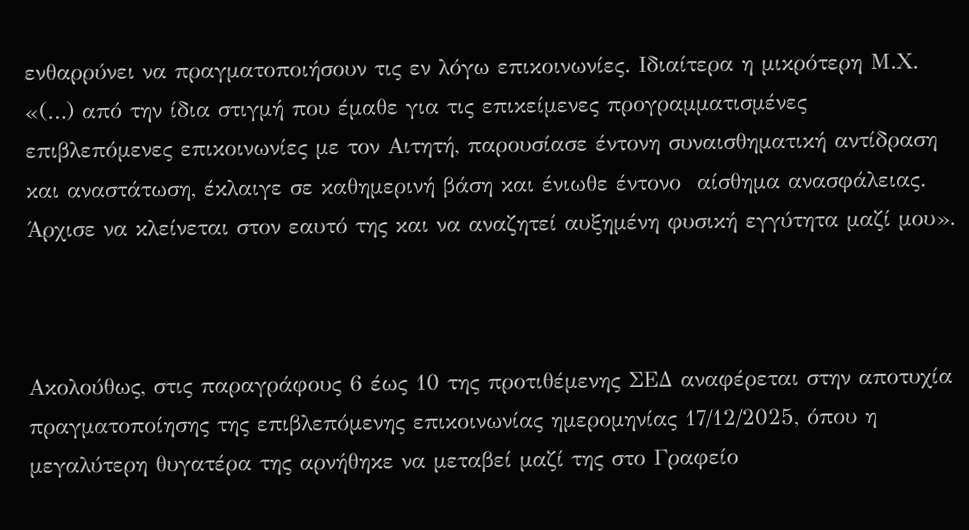ενθαρρύνει να πραγματοποιήσουν τις εν λόγω επικοινωνίες. Ιδιαίτερα η μικρότερη Μ.Χ. «(…) από την ίδια στιγμή που έμαθε για τις επικείμενες προγραμματισμένες επιβλεπόμενες επικοινωνίες με τον Αιτητή, παρουσίασε έντονη συναισθηματική αντίδραση και αναστάτωση, έκλαιγε σε καθημερινή βάση και ένιωθε έντονο  αίσθημα ανασφάλειας. Άρχισε να κλείνεται στον εαυτό της και να αναζητεί αυξημένη φυσική εγγύτητα μαζί μου».



Ακολούθως, στις παραγράφους 6 έως 10 της προτιθέμενης ΣΕΔ αναφέρεται στην αποτυχία πραγματοποίησης της επιβλεπόμενης επικοινωνίας ημερομηνίας 17/12/2025, όπου η μεγαλύτερη θυγατέρα της αρνήθηκε να μεταβεί μαζί της στο Γραφείο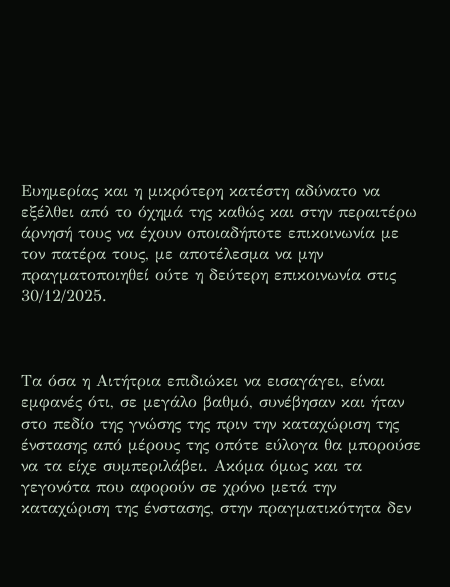Ευημερίας και η μικρότερη κατέστη αδύνατο να εξέλθει από το όχημά της καθώς και στην περαιτέρω άρνησή τους να έχουν οποιαδήποτε επικοινωνία με τον πατέρα τους, με αποτέλεσμα να μην πραγματοποιηθεί ούτε η δεύτερη επικοινωνία στις 30/12/2025.



Τα όσα η Αιτήτρια επιδιώκει να εισαγάγει, είναι εμφανές ότι, σε μεγάλο βαθμό, συνέβησαν και ήταν στο πεδίο της γνώσης της πριν την καταχώριση της ένστασης από μέρους της οπότε εύλογα θα μπορούσε να τα είχε συμπεριλάβει. Ακόμα όμως και τα γεγονότα που αφορούν σε χρόνο μετά την καταχώριση της ένστασης, στην πραγματικότητα δεν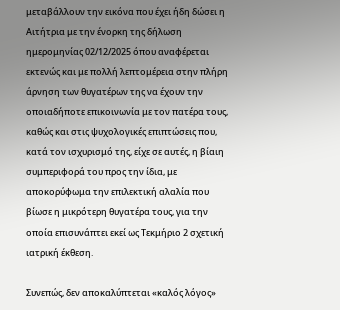μεταβάλλουν την εικόνα που έχει ήδη δώσει η Αιτήτρια με την ένορκη της δήλωση ημερομηνίας 02/12/2025 όπου αναφέρεται εκτενώς και με πολλή λεπτομέρεια στην πλήρη άρνηση των θυγατέρων της να έχουν την οποιαδήποτε επικοινωνία με τον πατέρα τους, καθώς και στις ψυχολογικές επιπτώσεις που, κατά τον ισχυρισμό της, είχε σε αυτές, η βίαιη συμπεριφορά του προς την ίδια, με αποκορύφωμα την επιλεκτική αλαλία που βίωσε η μικρότερη θυγατέρα τους, για την οποία επισυνάπτει εκεί ως Τεκμήριο 2 σχετική ιατρική έκθεση.

Συνεπώς, δεν αποκαλύπτεται «καλός λόγος»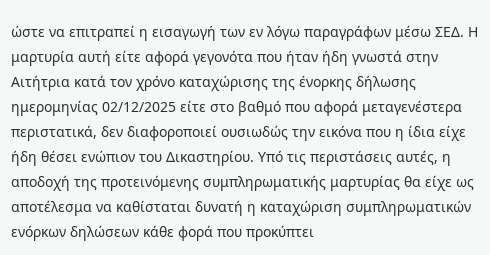ώστε να επιτραπεί η εισαγωγή των εν λόγω παραγράφων μέσω ΣΕΔ. Η μαρτυρία αυτή είτε αφορά γεγονότα που ήταν ήδη γνωστά στην Αιτήτρια κατά τον χρόνο καταχώρισης της ένορκης δήλωσης ημερομηνίας 02/12/2025 είτε στο βαθμό που αφορά μεταγενέστερα περιστατικά, δεν διαφοροποιεί ουσιωδώς την εικόνα που η ίδια είχε ήδη θέσει ενώπιον του Δικαστηρίου. Υπό τις περιστάσεις αυτές, η αποδοχή της προτεινόμενης συμπληρωματικής μαρτυρίας θα είχε ως αποτέλεσμα να καθίσταται δυνατή η καταχώριση συμπληρωματικών ενόρκων δηλώσεων κάθε φορά που προκύπτει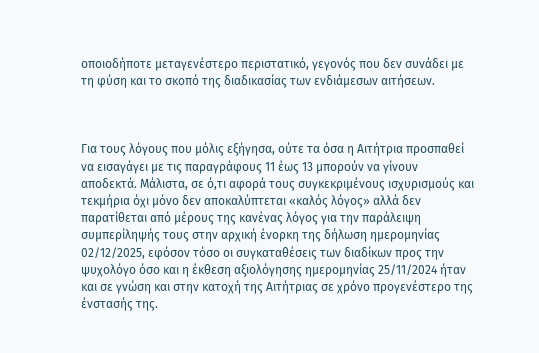οποιοδήποτε μεταγενέστερο περιστατικό, γεγονός που δεν συνάδει με τη φύση και το σκοπό της διαδικασίας των ενδιάμεσων αιτήσεων.



Για τους λόγους που μόλις εξήγησα, ούτε τα όσα η Αιτήτρια προσπαθεί να εισαγάγει με τις παραγράφους 11 έως 13 μπορούν να γίνουν αποδεκτά. Μάλιστα, σε ό,τι αφορά τους συγκεκριμένους ισχυρισμούς και τεκμήρια όχι μόνο δεν αποκαλύπτεται «καλός λόγος» αλλά δεν παρατίθεται από μέρους της κανένας λόγος για την παράλειψη συμπερίληψής τους στην αρχική ένορκη της δήλωση ημερομηνίας 02/12/2025, εφόσον τόσο οι συγκαταθέσεις των διαδίκων προς την ψυχολόγο όσο και η έκθεση αξιολόγησης ημερομηνίας 25/11/2024 ήταν και σε γνώση και στην κατοχή της Αιτήτριας σε χρόνο προγενέστερο της ένστασής της.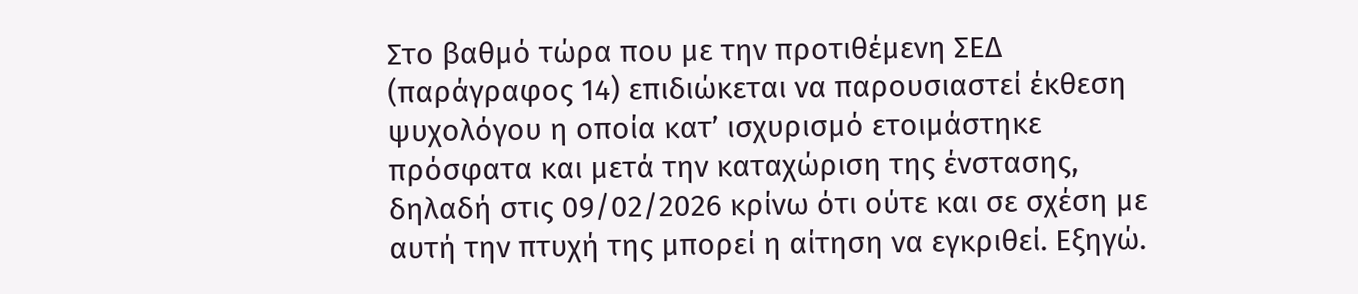Στο βαθμό τώρα που με την προτιθέμενη ΣΕΔ (παράγραφος 14) επιδιώκεται να παρουσιαστεί έκθεση ψυχολόγου η οποία κατ’ ισχυρισμό ετοιμάστηκε πρόσφατα και μετά την καταχώριση της ένστασης, δηλαδή στις 09/02/2026 κρίνω ότι ούτε και σε σχέση με αυτή την πτυχή της μπορεί η αίτηση να εγκριθεί. Εξηγώ.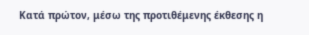Κατά πρώτον, μέσω της προτιθέμενης έκθεσης η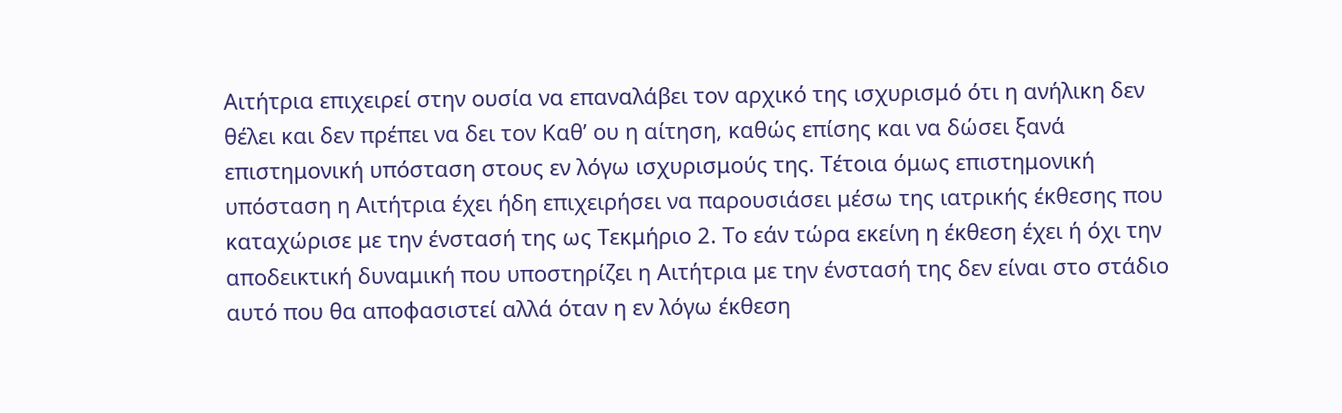Αιτήτρια επιχειρεί στην ουσία να επαναλάβει τον αρχικό της ισχυρισμό ότι η ανήλικη δεν θέλει και δεν πρέπει να δει τον Καθ’ ου η αίτηση, καθώς επίσης και να δώσει ξανά επιστημονική υπόσταση στους εν λόγω ισχυρισμούς της. Τέτοια όμως επιστημονική υπόσταση η Αιτήτρια έχει ήδη επιχειρήσει να παρουσιάσει μέσω της ιατρικής έκθεσης που καταχώρισε με την ένστασή της ως Τεκμήριο 2. Το εάν τώρα εκείνη η έκθεση έχει ή όχι την αποδεικτική δυναμική που υποστηρίζει η Αιτήτρια με την ένστασή της δεν είναι στο στάδιο αυτό που θα αποφασιστεί αλλά όταν η εν λόγω έκθεση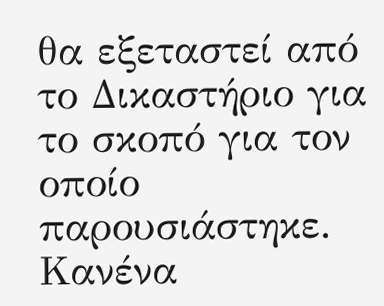θα εξεταστεί από το Δικαστήριο για το σκοπό για τον οποίο παρουσιάστηκε. Κανένα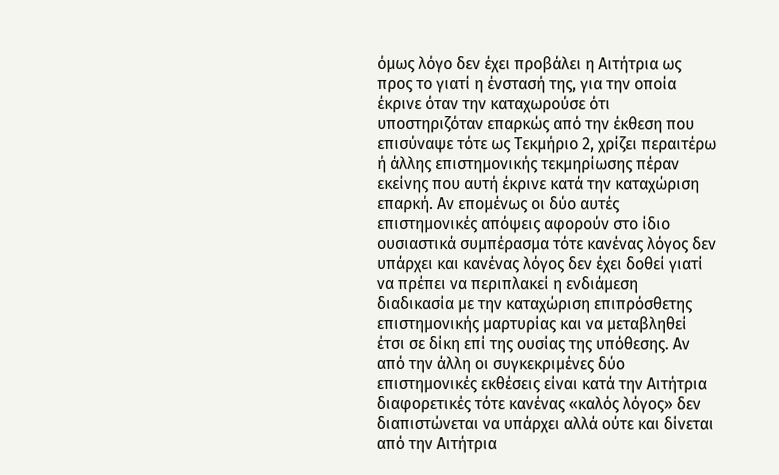όμως λόγο δεν έχει προβάλει η Αιτήτρια ως προς το γιατί η ένστασή της, για την οποία έκρινε όταν την καταχωρούσε ότι υποστηριζόταν επαρκώς από την έκθεση που επισύναψε τότε ως Τεκμήριο 2, χρίζει περαιτέρω ή άλλης επιστημονικής τεκμηρίωσης πέραν εκείνης που αυτή έκρινε κατά την καταχώριση επαρκή. Αν επομένως οι δύο αυτές επιστημονικές απόψεις αφορούν στο ίδιο ουσιαστικά συμπέρασμα τότε κανένας λόγος δεν υπάρχει και κανένας λόγος δεν έχει δοθεί γιατί να πρέπει να περιπλακεί η ενδιάμεση διαδικασία με την καταχώριση επιπρόσθετης επιστημονικής μαρτυρίας και να μεταβληθεί έτσι σε δίκη επί της ουσίας της υπόθεσης. Αν από την άλλη οι συγκεκριμένες δύο επιστημονικές εκθέσεις είναι κατά την Αιτήτρια διαφορετικές τότε κανένας «καλός λόγος» δεν διαπιστώνεται να υπάρχει αλλά ούτε και δίνεται από την Αιτήτρια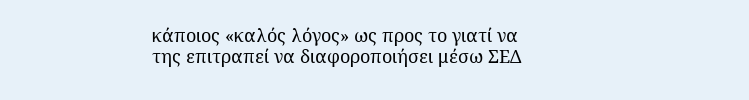κάποιος «καλός λόγος» ως προς το γιατί να της επιτραπεί να διαφοροποιήσει μέσω ΣΕΔ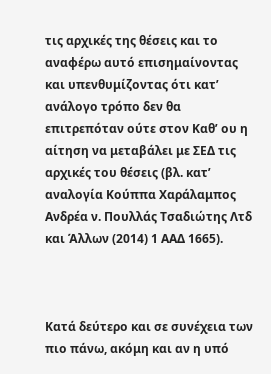τις αρχικές της θέσεις και το αναφέρω αυτό επισημαίνοντας και υπενθυμίζοντας ότι κατ’ ανάλογο τρόπο δεν θα επιτρεπόταν ούτε στον Καθ’ ου η αίτηση να μεταβάλει με ΣΕΔ τις αρχικές του θέσεις (βλ. κατ’ αναλογία Κούππα Χαράλαμπoς Ανδρέα ν. Πουλλάς Τσαδιώτης Λτδ και Άλλων (2014) 1 ΑΑΔ 1665).



Κατά δεύτερο και σε συνέχεια των πιο πάνω, ακόμη και αν η υπό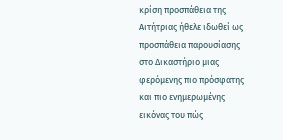κρίση προσπάθεια της Αιτήτριας ήθελε ιδωθεί ως προσπάθεια παρουσίασης στο Δικαστήριο μιας φερόμενης πιο πρόσφατης και πιο ενημερωμένης εικόνας του πώς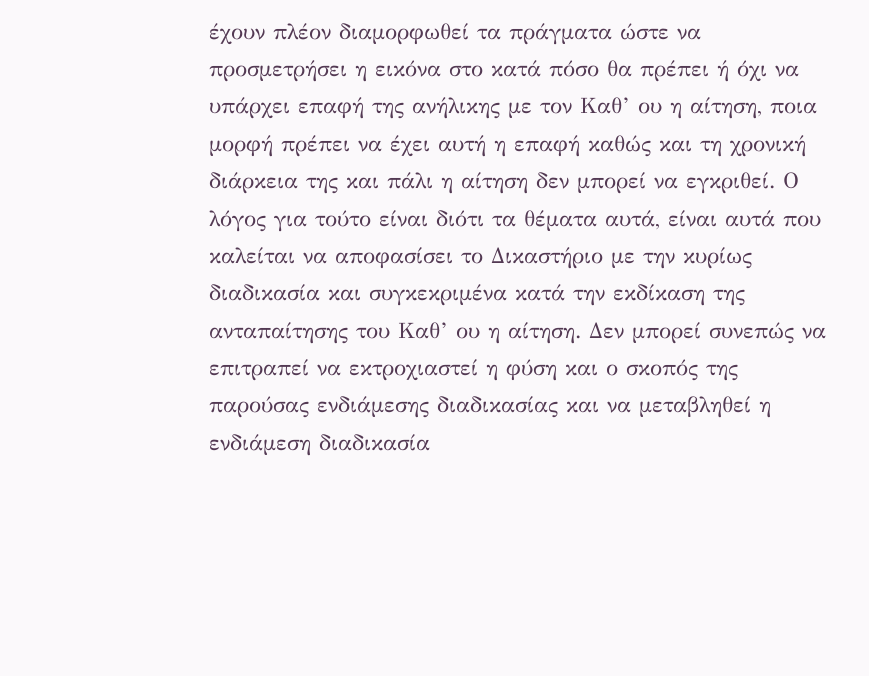έχουν πλέον διαμορφωθεί τα πράγματα ώστε να προσμετρήσει η εικόνα στο κατά πόσο θα πρέπει ή όχι να υπάρχει επαφή της ανήλικης με τον Καθ’ ου η αίτηση, ποια μορφή πρέπει να έχει αυτή η επαφή καθώς και τη χρονική διάρκεια της και πάλι η αίτηση δεν μπορεί να εγκριθεί. Ο λόγος για τούτο είναι διότι τα θέματα αυτά, είναι αυτά που καλείται να αποφασίσει το Δικαστήριο με την κυρίως διαδικασία και συγκεκριμένα κατά την εκδίκαση της ανταπαίτησης του Καθ’ ου η αίτηση. Δεν μπορεί συνεπώς να επιτραπεί να εκτροχιαστεί η φύση και ο σκοπός της παρούσας ενδιάμεσης διαδικασίας και να μεταβληθεί η ενδιάμεση διαδικασία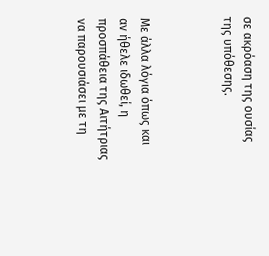σε ακρόαση της ουσίας της υπόθεσης.



Με άλλα λόγια όπως και αν ήθελε ιδωθεί, η προσπάθεια της Αιτήτριας να παρουσιάσει με τη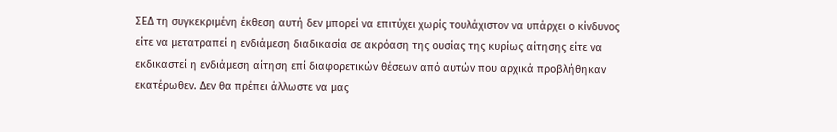ΣΕΔ τη συγκεκριμένη έκθεση αυτή δεν μπορεί να επιτύχει χωρίς τουλάχιστον να υπάρχει ο κίνδυνος είτε να μετατραπεί η ενδιάμεση διαδικασία σε ακρόαση της ουσίας της κυρίως αίτησης είτε να εκδικαστεί η ενδιάμεση αίτηση επί διαφορετικών θέσεων από αυτών που αρχικά προβλήθηκαν εκατέρωθεν. Δεν θα πρέπει άλλωστε να μας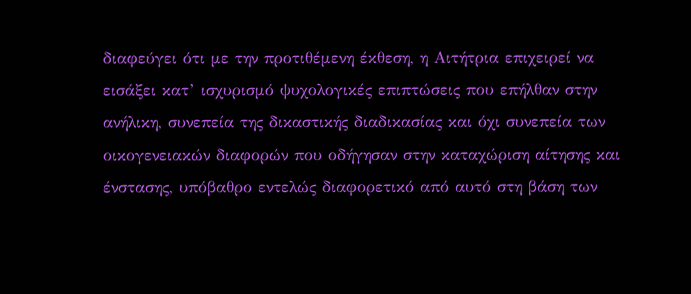διαφεύγει ότι με την προτιθέμενη έκθεση, η Αιτήτρια επιχειρεί να εισάξει κατ’ ισχυρισμό ψυχολογικές επιπτώσεις που επήλθαν στην ανήλικη, συνεπεία της δικαστικής διαδικασίας και όχι συνεπεία των οικογενειακών διαφορών που οδήγησαν στην καταχώριση αίτησης και ένστασης, υπόβαθρο εντελώς διαφορετικό από αυτό στη βάση των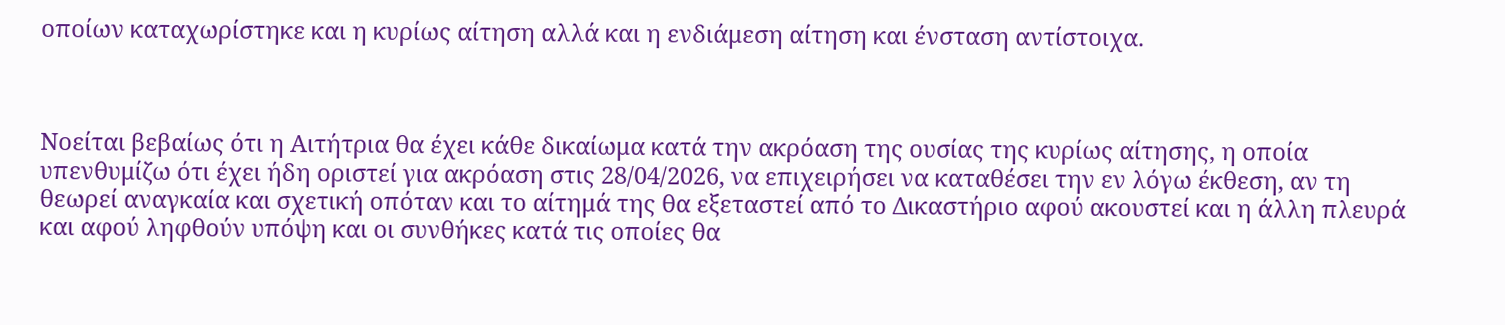οποίων καταχωρίστηκε και η κυρίως αίτηση αλλά και η ενδιάμεση αίτηση και ένσταση αντίστοιχα.



Νοείται βεβαίως ότι η Αιτήτρια θα έχει κάθε δικαίωμα κατά την ακρόαση της ουσίας της κυρίως αίτησης, η οποία υπενθυμίζω ότι έχει ήδη οριστεί για ακρόαση στις 28/04/2026, να επιχειρήσει να καταθέσει την εν λόγω έκθεση, αν τη θεωρεί αναγκαία και σχετική οπόταν και το αίτημά της θα εξεταστεί από το Δικαστήριο αφού ακουστεί και η άλλη πλευρά και αφού ληφθούν υπόψη και οι συνθήκες κατά τις οποίες θα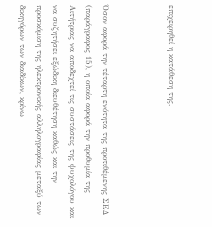επιχειρηθεί η κατάθεση της.



Όσον αφορά την τέταρτη ενότητα της προτιθέμενης ΣΕΔ (παράγραφος 15), η οποία αφορά την προθυμία της Αιτήτριας να αποδεχτεί τις συστάσεις της ψυχολόγου και να συζητήσει εξώδικη διευθέτηση καθώς και την προσκόμιση της ηλεκτρονικής αλληλογραφίας μεταξύ των δικηγόρων των διαδίκων, κρίνω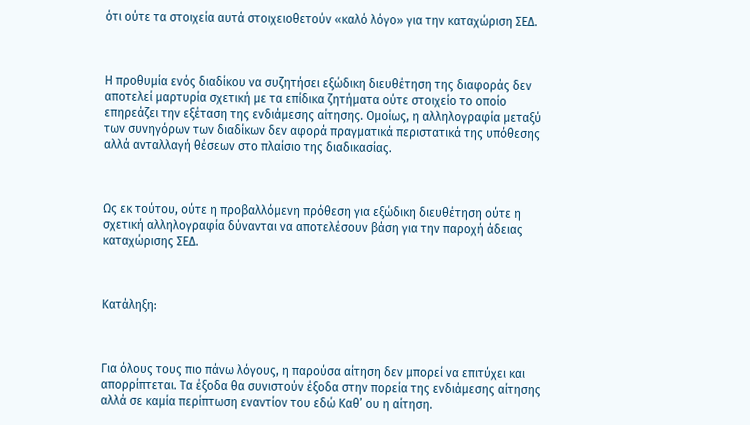ότι ούτε τα στοιχεία αυτά στοιχειοθετούν «καλό λόγο» για την καταχώριση ΣΕΔ.



Η προθυμία ενός διαδίκου να συζητήσει εξώδικη διευθέτηση της διαφοράς δεν αποτελεί μαρτυρία σχετική με τα επίδικα ζητήματα ούτε στοιχείο το οποίο επηρεάζει την εξέταση της ενδιάμεσης αίτησης. Ομοίως, η αλληλογραφία μεταξύ των συνηγόρων των διαδίκων δεν αφορά πραγματικά περιστατικά της υπόθεσης αλλά ανταλλαγή θέσεων στο πλαίσιο της διαδικασίας.



Ως εκ τούτου, ούτε η προβαλλόμενη πρόθεση για εξώδικη διευθέτηση ούτε η σχετική αλληλογραφία δύνανται να αποτελέσουν βάση για την παροχή άδειας καταχώρισης ΣΕΔ.



Κατάληξη:



Για όλους τους πιο πάνω λόγους, η παρούσα αίτηση δεν μπορεί να επιτύχει και απορρίπτεται. Τα έξοδα θα συνιστούν έξοδα στην πορεία της ενδιάμεσης αίτησης αλλά σε καμία περίπτωση εναντίον του εδώ Καθ’ ου η αίτηση.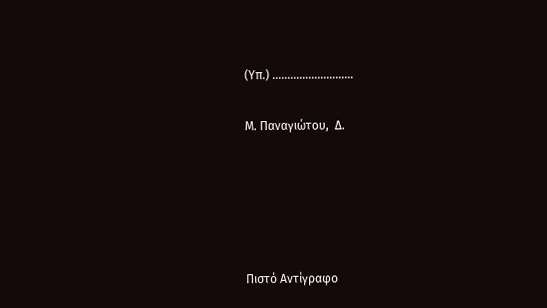(Υπ.) ………………………

Μ. Παναγιώτου,  Δ.





Πιστό Αντίγραφο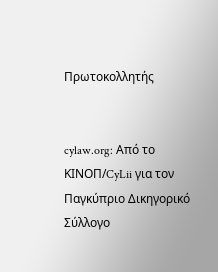Πρωτοκολλητής


cylaw.org: Από το ΚΙΝOΠ/CyLii για τον Παγκύπριο Δικηγορικό Σύλλογο